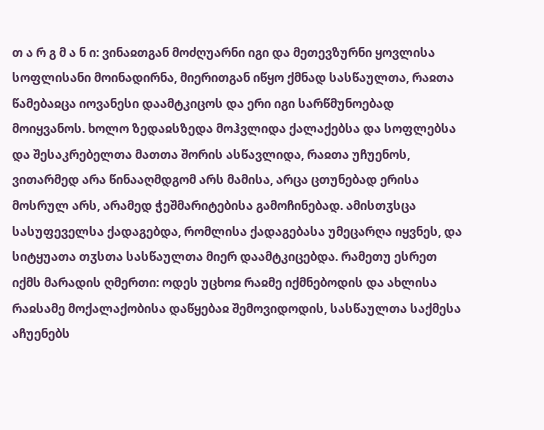თ ა რ გ მ ა ნ ი: ვინაჲთგან მოძღუარნი იგი და მეთევზურნი ყოვლისა სოფლისანი მოინადირნა, მიერითგან იწყო ქმნად სასწაულთა, რაჲთა წამებაჲცა იოვანესი დაამტკიცოს და ერი იგი სარწმუნოებად მოიყვანოს. ხოლო ზედაჲსზედა მოჰვლიდა ქალაქებსა და სოფლებსა და შესაკრებელთა მათთა შორის ასწავლიდა, რაჲთა უჩუენოს, ვითარმედ არა წინააღმდგომ არს მამისა, არცა ცთუნებად ერისა მოსრულ არს, არამედ ჭეშმარიტებისა გამოჩინებად. ამისთჳსცა სასუფეველსა ქადაგებდა, რომლისა ქადაგებასა უმეცარღა იყვნეს, და სიტყუათა თჳსთა სასწაულთა მიერ დაამტკიცებდა. რამეთუ ესრეთ იქმს მარადის ღმერთი: ოდეს უცხოჲ რაჲმე იქმნებოდის და ახლისა რაჲსამე მოქალაქობისა დაწყებაჲ შემოვიდოდის, სასწაულთა საქმესა აჩუენებს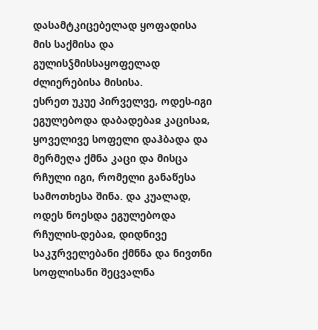დასამტკიცებელად ყოფადისა მის საქმისა და გულისჴმისსაყოფელად ძლიერებისა მისისა.
ესრეთ უკუე პირველვე, ოდეს-იგი ეგულებოდა დაბადებაჲ კაცისაჲ, ყოველივე სოფელი დაჰბადა და მერმეღა ქმნა კაცი და მისცა რჩული იგი, რომელი განაწესა სამოთხესა შინა. და კუალად, ოდეს ნოესდა ეგულებოდა რჩულის-დებაჲ, დიდნივე საკჳრველებანი ქმნნა და ნივთნი სოფლისანი შეცვალნა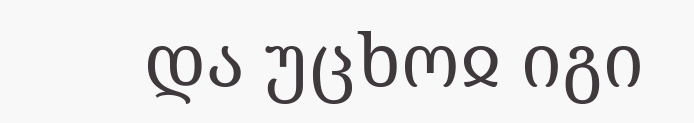და უცხოჲ იგი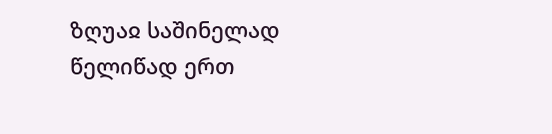ზღუაჲ საშინელად წელიწად ერთ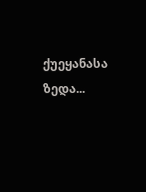ქუეყანასა ზედა...